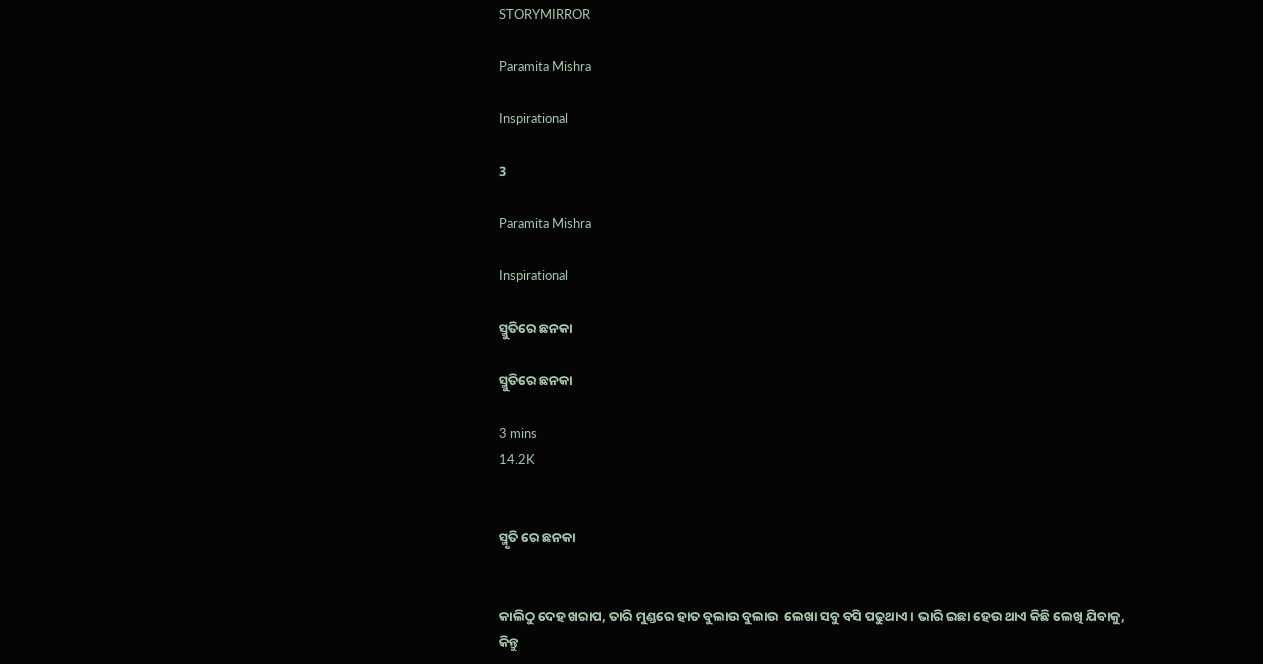STORYMIRROR

Paramita Mishra

Inspirational

3

Paramita Mishra

Inspirational

ସ୍ମୁତିରେ ଛନକା

ସ୍ମୁତିରେ ଛନକା

3 mins
14.2K


ସ୍ମୃତି ରେ ଛନକା


କାଲିଠୁ ଦେହ ଖରାପ, ତାରି ମୁଣ୍ଡରେ ହାତ ବୁଲାଉ ବୁଲାଉ  ଲେଖା ସବୁ ବସି ପଢୁଥାଏ। ଭାରି ଇଛା ହେଉ ଥାଏ କିଛି ଲେଖି ଯିବାକୁ, କିନ୍ତୁ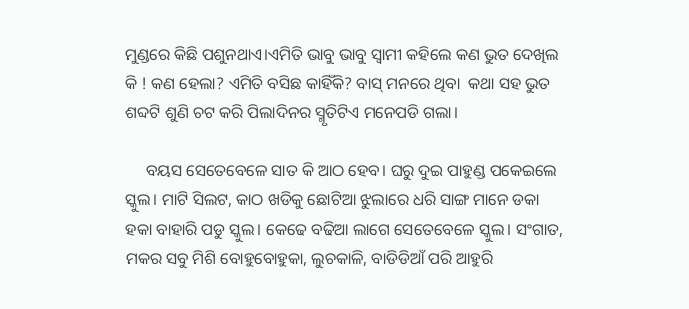ମୁଣ୍ଡରେ କିଛି ପଶୁନଥାଏ।ଏମିତି ଭାବୁ ଭାବୁ ସ୍ଵାମୀ କହିଲେ କଣ ଭୁତ ଦେଖିଲ କି ! କଣ ହେଲା? ଏମିତି ବସିଛ କାହିଁକି? ବାସ୍ ମନରେ ଥିବା  କଥା ସହ ଭୁତ ଶବ୍ଦଟି ଶୁଣି ଚଟ କରି ପିଲାଦିନର ସ୍ମୃତିଟିଏ ମନେପଡି ଗଲା।

     ବୟସ ସେତେବେଳେ ସାତ କି ଆଠ ହେବ। ଘରୁ ଦୁଇ ପାହୁଣ୍ଡ ପକେଇଲେ ସ୍କୁଲ। ମାଟି ସିଲଟ, କାଠ ଖଡିକୁ ଛୋଟିଆ ଝୁଲାରେ ଧରି ସାଙ୍ଗ ମାନେ ଡକା ହକା ବାହାରି ପଡୁ ସ୍କୁଲ। କେଢେ ବଢିଆ ଲାଗେ ସେତେବେଳେ ସ୍କୁଲ। ସଂଗାତ, ମକର ସବୁ ମିଶି ବୋହୁବୋହୁକା, ଲୁଚକାଳି, ବାଡିଡିଆଁ ପରି ଆହୁରି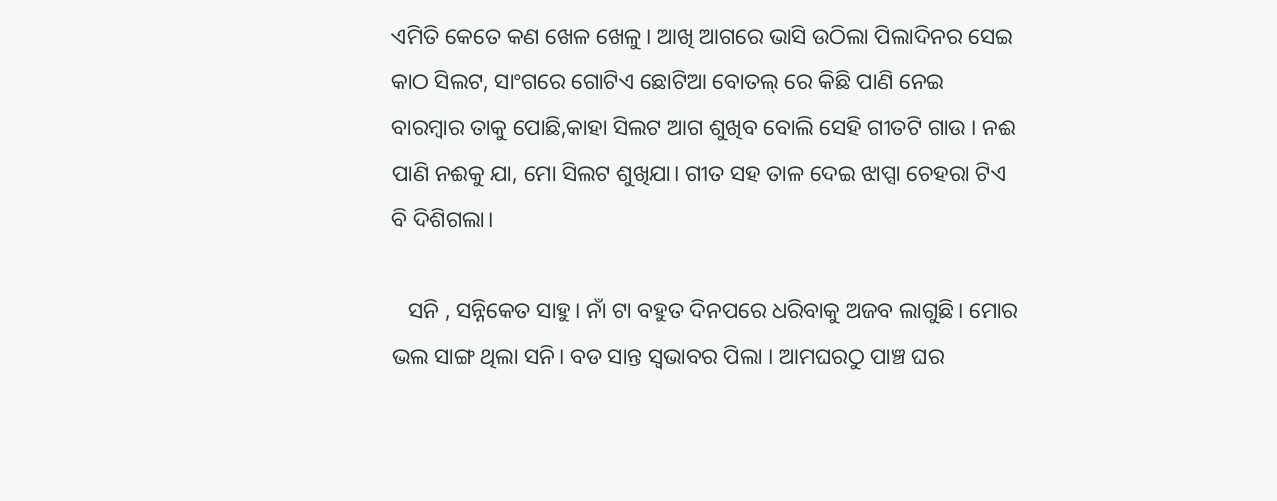ଏମିତି କେତେ କଣ ଖେଳ ଖେଳୁ। ଆଖି ଆଗରେ ଭାସି ଉଠିଲା ପିଲାଦିନର ସେଇ କାଠ ସିଲଟ, ସାଂଗରେ ଗୋଟିଏ ଛୋଟିଆ ବୋତଲ୍ ରେ କିଛି ପାଣି ନେଇ ବାରମ୍ବାର ତାକୁ ପୋଛି,କାହା ସିଲଟ ଆଗ ଶୁଖିବ ବୋଲି ସେହି ଗୀତଟି ଗାଉ । ନଈ ପାଣି ନଈକୁ ଯା, ମୋ ସିଲଟ ଶୁଖିଯା। ଗୀତ ସହ ତାଳ ଦେଇ ଝାପ୍ସା ଚେହରା ଟିଏ ବି ଦିଶିଗଲା।

   ସନି , ସନ୍ନିକେତ ସାହୁ। ନାଁ ଟା ବହୁତ ଦିନପରେ ଧରିବାକୁ ଅଜବ ଲାଗୁଛି। ମୋର ଭଲ ସାଙ୍ଗ ଥିଲା ସନି। ବଡ ସାନ୍ତ ସ୍ଵଭାବର ପିଲା । ଆମଘରଠୁ ପାଞ୍ଚ ଘର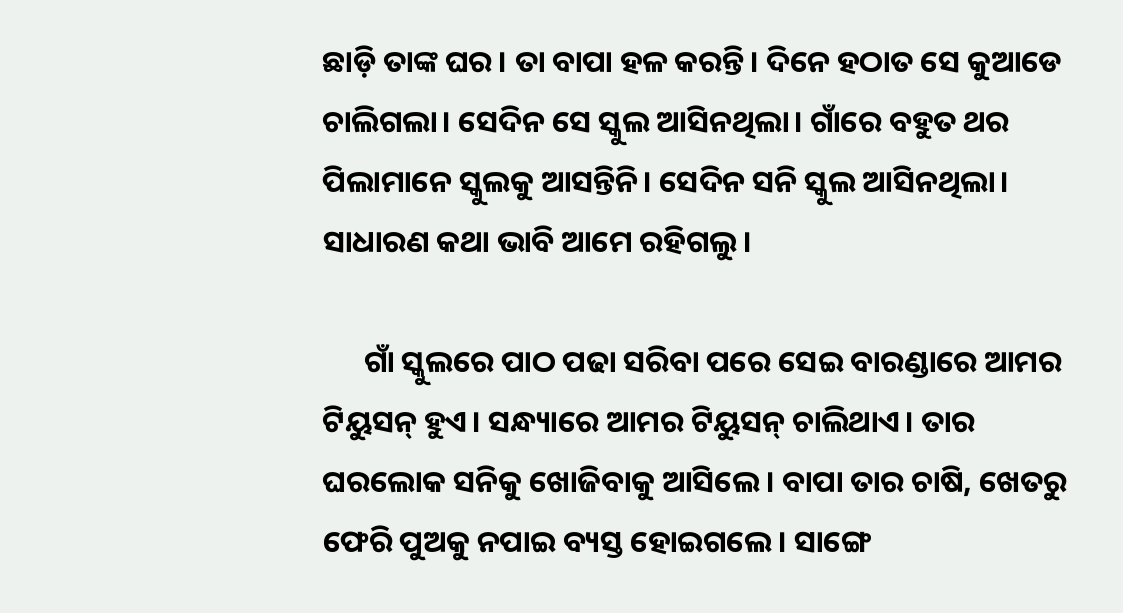ଛାଡ଼ି ତାଙ୍କ ଘର। ତା ବାପା ହଳ କରନ୍ତି। ଦିନେ ହଠାତ ସେ କୁଆଡେ ଚାଲିଗଲା। ସେଦିନ ସେ ସ୍କୁଲ ଆସିନଥିଲା। ଗାଁରେ ବହୁତ ଥର ପିଲାମାନେ ସ୍କୁଲକୁ ଆସନ୍ତିନି। ସେଦିନ ସନି ସ୍କୁଲ ଆସିନଥିଲା। ସାଧାରଣ କଥା ଭାବି ଆମେ ରହିଗଲୁ।

      ଗାଁ ସ୍କୁଲରେ ପାଠ ପଢା ସରିବା ପରେ ସେଇ ବାରଣ୍ଡାରେ ଆମର ଟିୟୁସନ୍ ହୁଏ। ସନ୍ଧ୍ୟାରେ ଆମର ଟିୟୁସନ୍ ଚାଲିଥାଏ। ତାର ଘରଲୋକ ସନିକୁ ଖୋଜିବାକୁ ଆସିଲେ। ବାପା ତାର ଚାଷି, ଖେତରୁ ଫେରି ପୁଅକୁ ନପାଇ ବ୍ୟସ୍ତ ହୋଇଗଲେ। ସାଙ୍ଗେ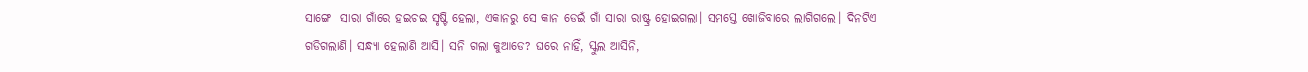ସାଙ୍ଗେ  ସାରା ଗାଁରେ ହଇଚଇ ସୃଷ୍ଟି ହେଲା, ଏକାନରୁ ସେ କାନ ଡେଇଁ ଗାଁ ସାରା ରାଷ୍ଟ୍ର ହୋଇଗଲା। ସମସ୍ତେ ଖୋଜିବାରେ ଲାଗିଗଲେ। ଦିନଟିଏ ଗଡିଗଲାଣି। ସନ୍ଧ୍ୟା ହେଲାଣି ଆସି। ସନି ଗଲା କୁଆଡେ? ଘରେ ନାହିଁ, ସ୍କୁଲ ଆସିନି,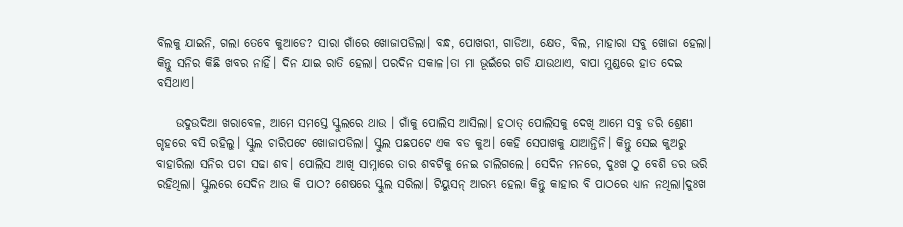ବିଲକୁ ଯାଇନି, ଗଲା ତେବେ କୁଆଡେ? ସାରା ଗାଁରେ ଖୋଜାପଡିଲା। ବନ୍ଧ, ପୋଖରୀ, ଗାଡିଆ, କ୍ଷେତ, ବିଲ, ମାହାରା ସବୁ ଖୋଜା ହେଲା। କିନ୍ତୁ ସନିର କିଛି ଖବର ନାହିଁ। ଦିନ ଯାଇ ରାତି ହେଲା। ପରଦିନ ସକାଳ।ତା ମା ଭୂଇଁରେ ଗଡି ଯାଉଥାଏ, ବାପା ମୁଣ୍ଡରେ ହାତ ଦେଇ ବସିଥାଏ।

    ଉଦୁଉଦିଆ ଖରାବେଳ, ଆମେ ସମସ୍ତେ ସ୍କୁଲରେ ଥାଉ । ଗାଁକୁ ପୋଲିସ ଆସିଲା। ହଠାତ୍ ପୋଲିସକୁ ଦେଖି ଆମେ ସବୁ ଡରି ଶ୍ରେଣୀ ଗୃହରେ ବସି ରହିଲୁ। ସ୍କୁଲ ଚାରିପଟେ ଖୋଜାପଡିଲା। ସ୍କୁଲ ପଛପଟେ ଏକ ବଡ କୁଅ। କେହି ସେପାଖକୁ ଯାଆନ୍ତିନି। କିନ୍ତୁ ସେଇ କୁଅରୁ ବାହାରିଲା ସନିର ପଚା ସଢା ଶବ। ପୋଲିସ ଆଖି ସାମ୍ନାରେ ତାର ଶବଟିକୁ ନେଇ ଚାଲିଗଲେ। ସେଦିନ ମନରେ, ଦୁଃଖ ଠୁ ବେଶି ଡର ଭରି ରହିଥିଲା। ସ୍କୁଲରେ ସେଦିନ ଆଉ କି ପାଠ? ଶେଷରେ ସ୍କୁଲ ସରିଲା। ଟିୟୁସନ୍ ଆରମ୍ଭ ହେଲା କିନ୍ତୁ କାହାର ବି ପାଠରେ ଧ୍ୟାନ ନଥିଲା।ଦୁଃଖ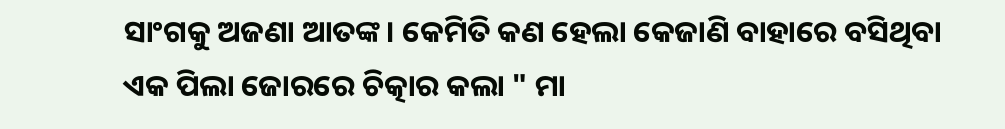ସାଂଗକୁ ଅଜଣା ଆତଙ୍କ। କେମିତି କଣ ହେଲା କେଜାଣି ବାହାରେ ବସିଥିବା  ଏକ ପିଲା ଜୋରରେ ଚିତ୍କାର କଲା " ମା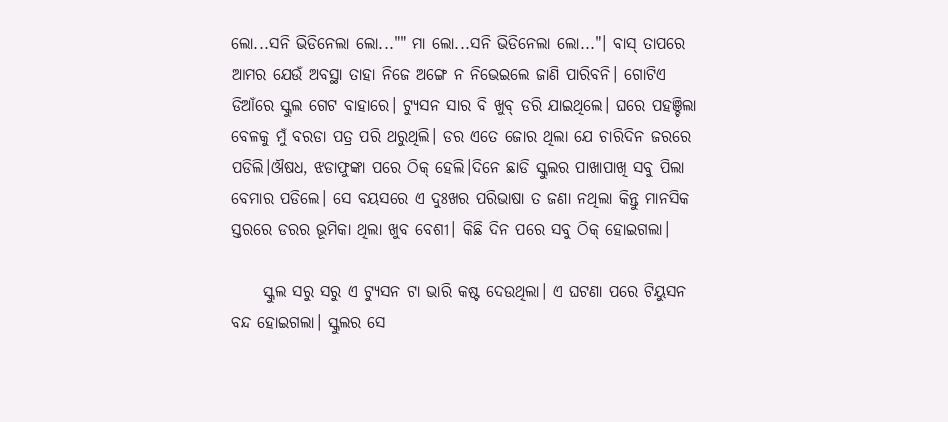ଲୋ...ସନି ଭିଡିନେଲା ଲୋ..."" ମା ଲୋ...ସନି ଭିଡିନେଲା ଲୋ..."। ବାସ୍ ତାପରେ ଆମର ଯେଉଁ ଅବସ୍ଥା ତାହା ନିଜେ ଅଙ୍ଗେ ନ ନିଭେଇଲେ ଜାଣି ପାରିବନି। ଗୋଟିଏ ଡିଆଁରେ ସ୍କୁଲ ଗେଟ ବାହାରେ। ଟ୍ୟୁସନ ସାର ବି ଖୁବ୍ ଡରି ଯାଇଥିଲେ। ଘରେ ପହଞ୍ଚିଲା ବେଳକୁ ମୁଁ ବରଡା ପତ୍ର ପରି ଥରୁଥିଲି। ଡର ଏତେ ଜୋର ଥିଲା ଯେ ଚାରିଦିନ ଜରରେ ପଡିଲି।ଔଷଧ, ଝଡାଫୁଙ୍କା ପରେ ଠିକ୍ ହେଲି।ଦିନେ ଛାଡି ସ୍କୁଲର ପାଖାପାଖି ସବୁ ପିଲା ବେମାର ପଡିଲେ। ସେ ବୟସରେ ଏ ଦୁଃଖର ପରିଭାଷା ତ ଜଣା ନଥିଲା କିନ୍ତୁ ମାନସିକ ସ୍ତରରେ ଡରର ଭୂମିକା ଥିଲା ଖୁବ ବେଶୀ। କିଛି ଦିନ ପରେ ସବୁ ଠିକ୍ ହୋଇଗଲା।

     ସ୍କୁଲ ସରୁ ସରୁ ଏ ଟ୍ୟୁସନ ଟା ଭାରି କଷ୍ଟ ଦେଉଥିଲା। ଏ ଘଟଣା ପରେ ଟିୟୁସନ ବନ୍ଦ ହୋଇଗଲା। ସ୍କୁଲର ସେ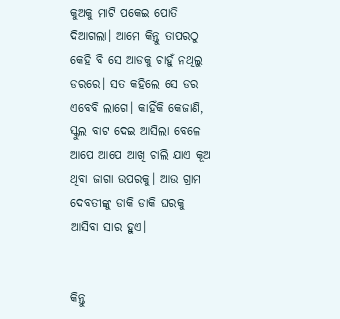କୁଅକୁ ମାଟି ପକେଇ ପୋତି ଦିଆଗଲା। ଆମେ କିନ୍ତୁ ତାପରଠୁ କେହି ବି ସେ ଆଡକୁ ଚାହୁଁ ନଥିଲୁ ଡରରେ। ସତ କହିଲେ ସେ ଡର ଏବେବି ଲାଗେ। କାହିଁକି କେଜାଣି, ସ୍କୁଲ ବାଟ ଦେଇ ଆସିଲା ବେଳେ ଆପେ ଆପେ ଆଖି ଚାଲି ଯାଏ କୂଅ ଥିବା ଜାଗା ଉପରକୁ। ଆଉ ଗ୍ରାମ ଦେବତୀଙ୍କୁ ଡାକି ଡାକି ଘରକୁ ଆସିବା ସାର ହୁଏ।


କିନ୍ତୁ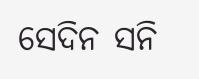ସେଦିନ ସନି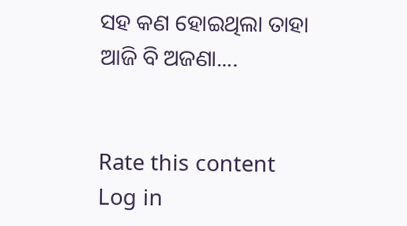ସହ କଣ ହୋଇଥିଲା ତାହା ଆଜି ବି ଅଜଣା....


Rate this content
Log in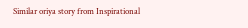Similar oriya story from Inspirational